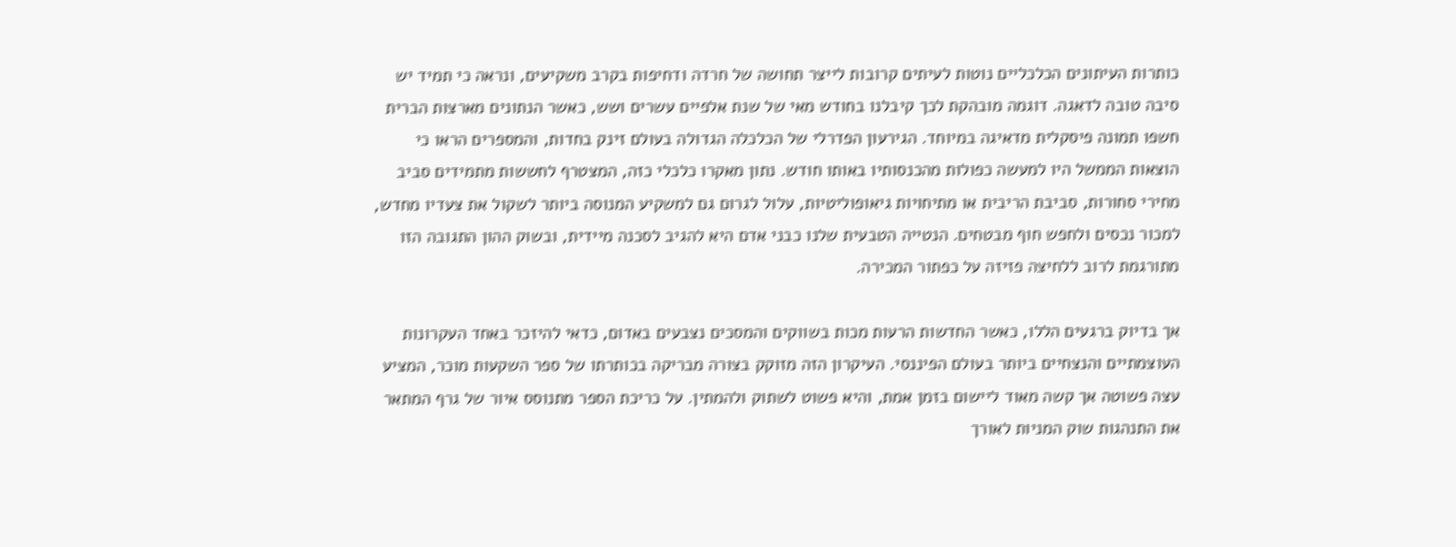כותרות העיתונים הכלכליים נוטות לעיתים קרובות לייצר תחושה של חרדה ודחיפות בקרב משקיעים, ונראה כי תמיד יש סיבה טובה לדאגה. דוגמה מובהקת לכך קיבלנו בחודש מאי של שנת אלפיים עשרים ושש, כאשר הנתונים מארצות הברית חשפו תמונה פיסקלית מדאיגה במיוחד. הגירעון הפדרלי של הכלכלה הגדולה בעולם זינק בחדות, והמספרים הראו כי הוצאות הממשל היו למעשה כפולות מהכנסותיו באותו חודש. נתון מאקרו כלכלי כזה, המצטרף לחששות מתמידים סביב מחירי סחורות, סביבת הריבית או מתיחויות גיאופוליטיות, עלול לגרום גם למשקיע המנוסה ביותר לשקול את צעדיו מחדש, למכור נכסים ולחפש חוף מבטחים. הנטייה הטבעית שלנו כבני אדם היא להגיב לסכנה מיידית, ובשוק ההון התגובה הזו מתורגמת לרוב ללחיצה פזיזה על כפתור המכירה.

אך בדיוק ברגעים הללו, כאשר החדשות הרעות מכות בשווקים והמסכים נצבעים באדום, כדאי להיזכר באחד העקרונות העוצמתיים והנצחיים ביותר בעולם הפיננסי. העיקרון הזה מזוקק בצורה מבריקה בכותרתו של ספר השקעות מוכר, המציע עצה פשוטה אך קשה מאוד ליישום בזמן אמת, והיא פשוט לשתוק ולהמתין. על כריכת הספר מתנוסס איור של גרף המתאר את התנהגות שוק המניות לאורך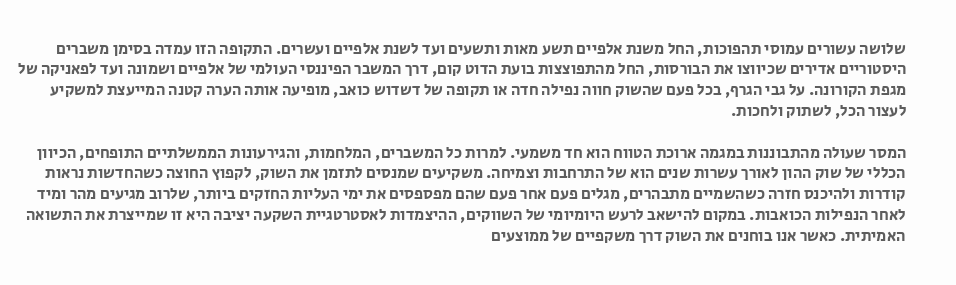שלושה עשורים עמוסי תהפוכות, החל משנת אלפיים תשע מאות ותשעים ועד לשנת אלפיים ועשרים. התקופה הזו עמדה בסימן משברים היסטוריים אדירים שכיווצו את הבורסות, החל מהתפוצצות בועת הדוט קום, דרך המשבר הפיננסי העולמי של אלפיים ושמונה ועד לפאניקה של מגפת הקורונה. על גבי הגרף, בכל פעם שהשוק חווה נפילה חדה או תקופה של דשדוש כואב, מופיעה אותה הערה קטנה המייעצת למשקיע לעצור הכל, לשתוק ולחכות.

המסר שעולה מהתבוננות במגמה ארוכת הטווח הוא חד משמעי. למרות כל המשברים, המלחמות, והגירעונות הממשלתיים התופחים, הכיוון הכללי של שוק ההון לאורך עשרות שנים הוא של התרחבות וצמיחה. משקיעים שמנסים לתזמן את השוק, לקפוץ החוצה כשהחדשות נראות קודרות ולהיכנס חזרה כשהשמיים מתבהרים, מגלים פעם אחר פעם שהם מפספסים את ימי העליות החזקים ביותר, שלרוב מגיעים מהר ומיד לאחר הנפילות הכואבות. במקום להישאב לרעש היומיומי של השווקים, ההיצמדות לאסטרטגיית השקעה יציבה היא זו שמייצרת את התשואה האמיתית. כאשר אנו בוחנים את השוק דרך משקפיים של ממוצעים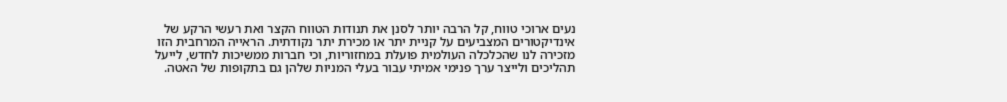נעים ארוכי טווח, קל הרבה יותר לסנן את תנודות הטווח הקצר ואת רעשי הרקע של אינדיקטורים המצביעים על קניית יתר או מכירת יתר נקודתית. הראייה המרחבית הזו מזכירה לנו שהכלכלה העולמית פועלת במחזוריות, וכי חברות ממשיכות לחדש, לייעל תהליכים ולייצר ערך פנימי אמיתי עבור בעלי המניות שלהן גם בתקופות של האטה.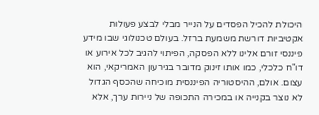היכולת להכיל הפסדים על הנייר מבלי לבצע פעולות אקטיביות דורשת משמעת ברזל. בעולם טכנולוגי שבו מידע פיננסי זורם אלינו ללא הפסקה, הפיתוי להגיב לכל אירוע או דו"ח כלכלי, כמו אותו זינוק מדובר בגירעון האמריקאי, הוא עצום. אולם, ההיסטוריה הפיננסית מוכיחה שהכסף הגדול לא נוצר בקנייה או במכירה התכופה של ניירות ערך, אלא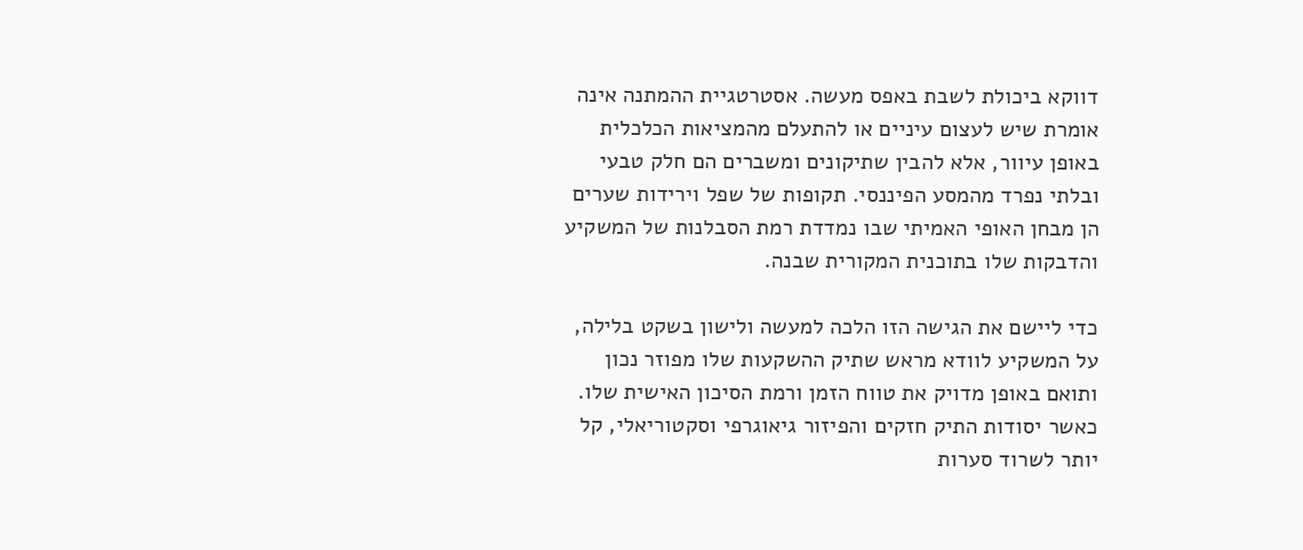דווקא ביכולת לשבת באפס מעשה. אסטרטגיית ההמתנה אינה אומרת שיש לעצום עיניים או להתעלם מהמציאות הכלכלית באופן עיוור, אלא להבין שתיקונים ומשברים הם חלק טבעי ובלתי נפרד מהמסע הפיננסי. תקופות של שפל וירידות שערים הן מבחן האופי האמיתי שבו נמדדת רמת הסבלנות של המשקיע והדבקות שלו בתוכנית המקורית שבנה.

כדי ליישם את הגישה הזו הלכה למעשה ולישון בשקט בלילה, על המשקיע לוודא מראש שתיק ההשקעות שלו מפוזר נכון ותואם באופן מדויק את טווח הזמן ורמת הסיכון האישית שלו. כאשר יסודות התיק חזקים והפיזור גיאוגרפי וסקטוריאלי, קל יותר לשרוד סערות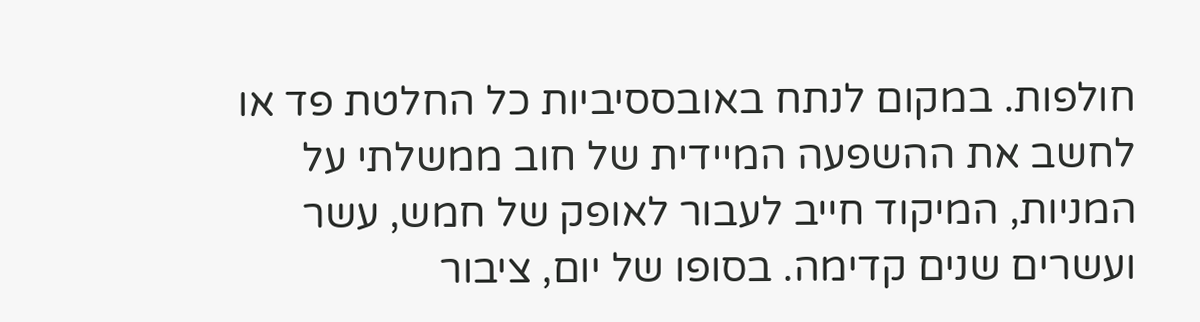חולפות. במקום לנתח באובססיביות כל החלטת פד או לחשב את ההשפעה המיידית של חוב ממשלתי על המניות, המיקוד חייב לעבור לאופק של חמש, עשר ועשרים שנים קדימה. בסופו של יום, ציבור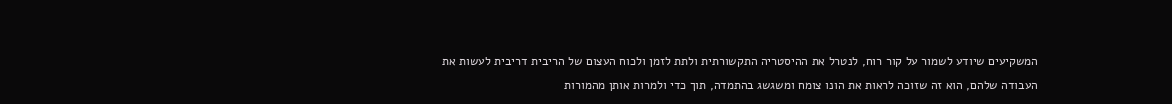המשקיעים שיודע לשמור על קור רוח, לנטרל את ההיסטריה התקשורתית ולתת לזמן ולכוח העצום של הריבית דריבית לעשות את העבודה שלהם, הוא זה שזוכה לראות את הונו צומח ומשגשג בהתמדה, תוך כדי ולמרות אותן מהמורות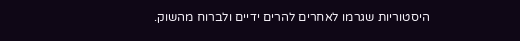היסטוריות שגרמו לאחרים להרים ידיים ולברוח מהשוק.